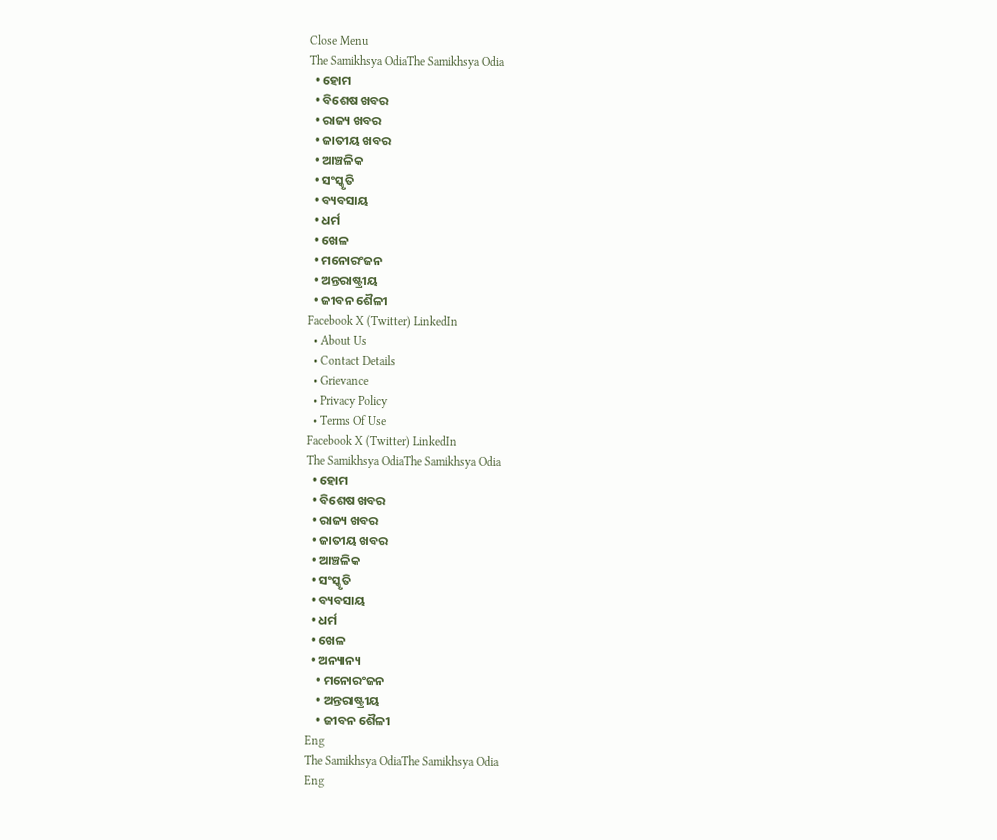Close Menu
The Samikhsya OdiaThe Samikhsya Odia
  • ହୋମ
  • ବିଶେଷ ଖବର
  • ରାଜ୍ୟ ଖବର
  • ଜାତୀୟ ଖବର
  • ଆଞ୍ଚଳିକ
  • ସଂସ୍କୃତି
  • ବ୍ୟବସାୟ
  • ଧର୍ମ
  • ଖେଳ
  • ମନୋରଂଜନ
  • ଅନ୍ତରାଷ୍ଟ୍ରୀୟ
  • ଜୀବନ ଶୈଳୀ
Facebook X (Twitter) LinkedIn
  • About Us
  • Contact Details
  • Grievance
  • Privacy Policy
  • Terms Of Use
Facebook X (Twitter) LinkedIn
The Samikhsya OdiaThe Samikhsya Odia
  • ହୋମ
  • ବିଶେଷ ଖବର
  • ରାଜ୍ୟ ଖବର
  • ଜାତୀୟ ଖବର
  • ଆଞ୍ଚଳିକ
  • ସଂସ୍କୃତି
  • ବ୍ୟବସାୟ
  • ଧର୍ମ
  • ଖେଳ
  • ଅନ୍ୟାନ୍ୟ
    • ମନୋରଂଜନ
    • ଅନ୍ତରାଷ୍ଟ୍ରୀୟ
    • ଜୀବନ ଶୈଳୀ
Eng
The Samikhsya OdiaThe Samikhsya Odia
Eng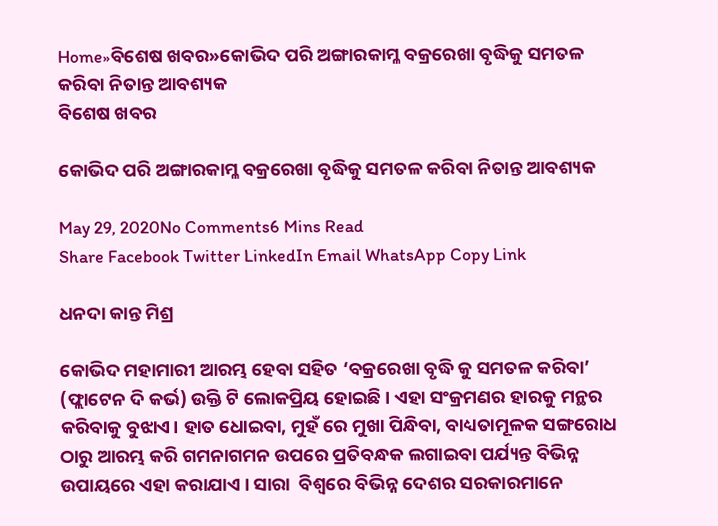Home»ବିଶେଷ ଖବର»କୋଭିଦ ପରି ଅଙ୍ଗାରକାମ୍ଳ ବକ୍ରରେଖା ବୃଦ୍ଧିକୁ ସମତଳ କରିବା ନିତାନ୍ତ ଆବଶ୍ୟକ
ବିଶେଷ ଖବର

କୋଭିଦ ପରି ଅଙ୍ଗାରକାମ୍ଳ ବକ୍ରରେଖା ବୃଦ୍ଧିକୁ ସମତଳ କରିବା ନିତାନ୍ତ ଆବଶ୍ୟକ

May 29, 2020No Comments6 Mins Read
Share Facebook Twitter LinkedIn Email WhatsApp Copy Link

ଧନଦା କାନ୍ତ ମିଶ୍ର

କୋଭିଦ ମହାମାରୀ ଆରମ୍ଭ ହେବା ସହିତ ‘ବକ୍ରରେଖା ବୃଦ୍ଧି କୁ ସମତଳ କରିବା’ (ଫ୍ଲାଟେନ ଦି କର୍ଭ) ଉକ୍ତି ଟି ଲୋକପ୍ରିୟ ହୋଇଛି । ଏହା ସଂକ୍ରମଣର ହାରକୁ ମନ୍ଥର କରିବାକୁ ବୁଝାଏ। ହାତ ଧୋଇବା, ମୁହଁ ରେ ମୁଖା ପିନ୍ଧିବା, ବାଧ୍ୟତାମୂଳକ ସଙ୍ଗରୋଧ ଠାରୁ ଆରମ୍ଭ କରି ଗମନାଗମନ ଉପରେ ପ୍ରତିବନ୍ଧକ ଲଗାଇବା ପର୍ଯ୍ୟନ୍ତ ବିଭିନ୍ନ ଉପାୟରେ ଏହା କରାଯାଏ । ସାରା  ବିଶ୍ୱରେ ବିଭିନ୍ନ ଦେଶର ସରକାରମାନେ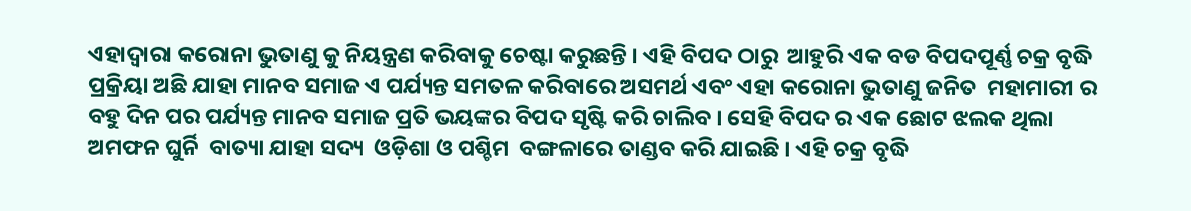ଏହାଦ୍ବାରା କରୋନା ଭୁତାଣୁ କୁ ନିୟନ୍ତ୍ରଣ କରିବାକୁ ଚେଷ୍ଟା କରୁଛନ୍ତି । ଏହି ବିପଦ ଠାରୁ  ଆହୁରି ଏକ ବଡ ବିପଦପୂର୍ଣ୍ଣ ଚକ୍ର ବୃଦ୍ଧି ପ୍ରକ୍ରିୟା ଅଛି ଯାହା ମାନବ ସମାଜ ଏ ପର୍ଯ୍ୟନ୍ତ ସମତଳ କରିବାରେ ଅସମର୍ଥ ଏବଂ ଏହା କରୋନା ଭୁତାଣୁ ଜନିତ  ମହାମାରୀ ର ବହୁ ଦିନ ପର ପର୍ଯ୍ୟନ୍ତ ମାନବ ସମାଜ ପ୍ରତି ଭୟଙ୍କର ବିପଦ ସୃଷ୍ଟି କରି ଚାଲିବ । ସେହି ବିପଦ ର ଏକ ଛୋଟ ଝଲକ ଥିଲା ଅମଫନ ଘୁର୍ନି  ବାତ୍ୟା ଯାହା ସଦ୍ୟ  ଓଡ଼ିଶା ଓ ପଶ୍ଚିମ  ବଙ୍ଗଳାରେ ତାଣ୍ଡବ କରି ଯାଇଛି । ଏହି ଚକ୍ର ବୃଦ୍ଧି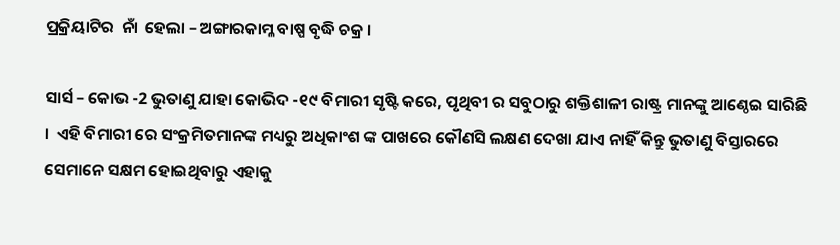ପ୍ରକ୍ରିୟାଟିର  ନାଁ  ହେଲା – ଅଙ୍ଗାରକାମ୍ଳ ବାଷ୍ପ ବୃଦ୍ଧି ଚକ୍ର ।

ସାର୍ସ – କୋଭ -2 ଭୁତାଣୁ ଯାହା କୋଭିଦ -୧୯ ବିମାରୀ ସୃଷ୍ଟି କରେ, ପୃଥିବୀ ର ସବୁଠାରୁ ଶକ୍ତିଶାଳୀ ରାଷ୍ଟ୍ର ମାନଙ୍କୁ ଆଣ୍ଠେଇ ସାରିଛି ।  ଏହି ବିମାରୀ ରେ ସଂକ୍ରମିତମାନଙ୍କ ମଧ୍ୟରୁ ଅଧିକାଂଶ ଙ୍କ ପାଖରେ କୌଣସି ଲକ୍ଷଣ ଦେଖା ଯାଏ ନାହିଁ କିନ୍ତୁ ଭୁତାଣୁ ବିସ୍ତାରରେ ସେମାନେ ସକ୍ଷମ ହୋଇଥିବାରୁ ଏହାକୁ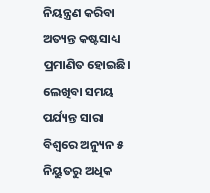ନିୟନ୍ତ୍ରଣ କରିବା ଅତ୍ୟନ୍ତ କଷ୍ଟସାଧ୍ୟ ପ୍ରମାଣିତ ହୋଇଛି। ଲେଖିବା ସମୟ ପର୍ଯ୍ୟନ୍ତ ସାରା ବିଶ୍ବରେ ଅନ୍ୟୁନ ୫ ନିୟୁତରୁ ଅଧିକ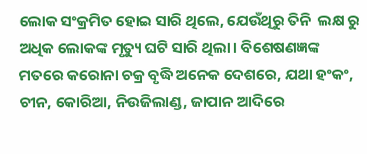ଲୋକ ସଂକ୍ରମିତ ହୋଇ ସାରି ଥିଲେ, ଯେଉଁଥିରୁ ତିନି  ଲକ୍ଷ ରୁ ଅଧିକ ଲୋକଙ୍କ ମୃତ୍ୟୁ ଘଟି ସାରି ଥିଲା। ବିଶେଷଣଜ୍ଞଙ୍କ ମତରେ କରୋନା ଚକ୍ର ବୃଦ୍ଧି ଅନେକ ଦେଶରେ, ଯଥା ହଂକଂ, ଚୀନ, କୋରିଆ, ନିଉଜିଲାଣ୍ଡ, ଜାପାନ ଆଦିରେ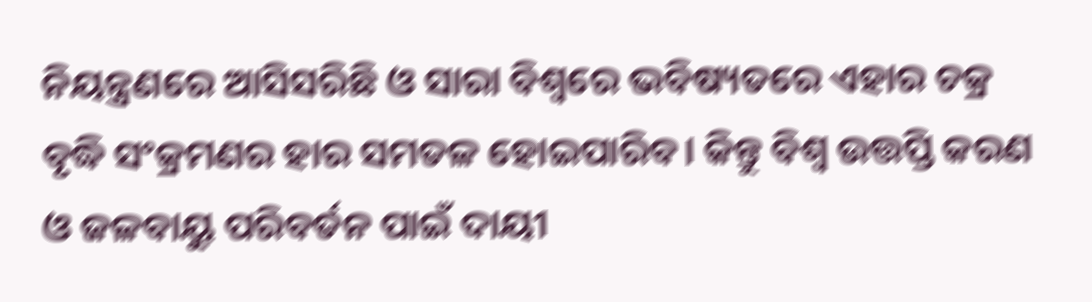ନିୟନ୍ତ୍ରଣରେ ଆସିସରିଛି ଓ ସାରା ବିଶ୍ବରେ ଭବିଷ୍ୟତରେ ଏହାର ଚକ୍ର ବୃଦ୍ଧି ସଂକ୍ରମଣର ହାର ସମତଳ ହୋଇପାରିବ। କିନ୍ତୁ ବିଶ୍ଵ ଉତ୍ତପ୍ତି କରଣ ଓ ଜଳବାୟୁ ପରିବର୍ତନ ପାଇଁ ଦାୟୀ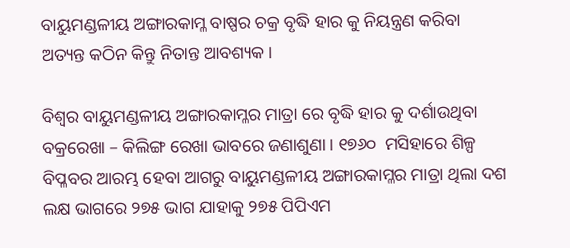ବାୟୁମଣ୍ଡଳୀୟ ଅଙ୍ଗାରକାମ୍ଳ ବାଷ୍ପର ଚକ୍ର ବୃଦ୍ଧି ହାର କୁ ନିୟନ୍ତ୍ରଣ କରିବା ଅତ୍ୟନ୍ତ କଠିନ କିନ୍ତୁ ନିତାନ୍ତ ଆବଶ୍ୟକ।

ବିଶ୍ଵର ବାୟୁମଣ୍ଡଳୀୟ ଅଙ୍ଗାରକାମ୍ଳର ମାତ୍ରା ରେ ବୃଦ୍ଧି ହାର କୁ ଦର୍ଶାଉଥିବା ବକ୍ରରେଖା – କିଲିଙ୍ଗ ରେଖା ଭାବରେ ଜଣାଶୁଣା। ୧୭୬୦  ମସିହାରେ ଶିଳ୍ପ ବିପ୍ଳବର ଆରମ୍ଭ ହେବା ଆଗରୁ ବାୟୁମଣ୍ଡଳୀୟ ଅଙ୍ଗାରକାମ୍ଳର ମାତ୍ରା ଥିଲା ଦଶ ଲକ୍ଷ ଭାଗରେ ୨୭୫ ଭାଗ ଯାହାକୁ ୨୭୫ ପିପିଏମ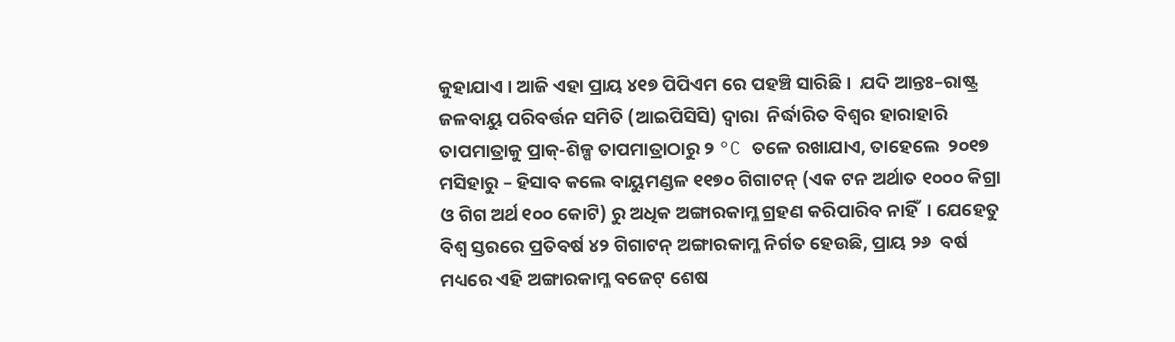କୁହାଯାଏ । ଆଜି ଏହା ପ୍ରାୟ ୪୧୭ ପିପିଏମ ରେ ପହଞ୍ଚି ସାରିଛି ।  ଯଦି ଆନ୍ତଃ–ରାଷ୍ଟ୍ର ଜଳବାୟୁ ପରିବର୍ତ୍ତନ ସମିତି (ଆଇପିସିସି) ଦ୍ବାରା  ନିର୍ଦ୍ଧାରିତ ବିଶ୍ଵର ହାରାହାରି ତାପମାତ୍ରାକୁ ପ୍ରାକ୍-ଶିଳ୍ପ ତାପମାତ୍ରାଠାରୁ ୨ °C ତଳେ ରଖାଯାଏ, ତାହେଲେ  ୨୦୧୭ ମସିହାରୁ – ହିସାବ କଲେ ବାୟୁମଣ୍ଡଳ ୧୧୭୦ ଗିଗାଟନ୍ (ଏକ ଟନ ଅର୍ଥାତ ୧୦୦୦ କିଗ୍ରା ଓ ଗିଗ ଅର୍ଥ ୧୦୦ କୋଟି) ରୁ ଅଧିକ ଅଙ୍ଗାରକାମ୍ଳ ଗ୍ରହଣ କରିପାରିବ ନାହିଁ  । ଯେହେତୁ ବିଶ୍ଵ ସ୍ତରରେ ପ୍ରତିବର୍ଷ ୪୨ ଗିଗାଟନ୍ ଅଙ୍ଗାରକାମ୍ଳ ନିର୍ଗତ ହେଉଛି, ପ୍ରାୟ ୨୬  ବର୍ଷ ମଧ୍ୟରେ ଏହି ଅଙ୍ଗାରକାମ୍ଳ ବଜେଟ୍ ଶେଷ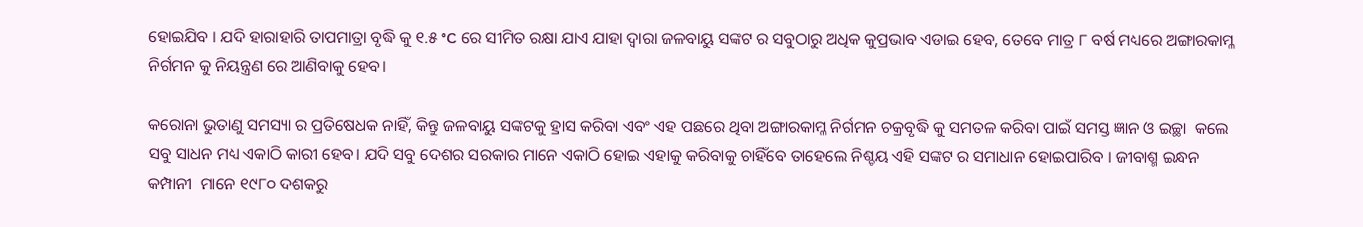ହୋଇଯିବ । ଯଦି ହାରାହାରି ତାପମାତ୍ରା ବୃଦ୍ଧି କୁ ୧.୫ °C ରେ ସୀମିତ ରକ୍ଷା ଯାଏ ଯାହା ଦ୍ଵାରା ଜଳବାୟୁ ସଙ୍କଟ ର ସବୁଠାରୁ ଅଧିକ କୁପ୍ରଭାବ ଏଡାଇ ହେବ, ତେବେ ମାତ୍ର ୮ ବର୍ଷ ମଧ୍ୟରେ ଅଙ୍ଗାରକାମ୍ଳ ନିର୍ଗମନ କୁ ନିୟନ୍ତ୍ରଣ ରେ ଆଣିବାକୁ ହେବ।

କରୋନା ଭୁତାଣୁ ସମସ୍ୟା ର ପ୍ରତିଷେଧକ ନାହିଁ, କିନ୍ତୁ ଜଳବାୟୁ ସଙ୍କଟକୁ ହ୍ରାସ କରିବା ଏବଂ ଏହ ପଛରେ ଥିବା ଅଙ୍ଗାରକାମ୍ଳ ନିର୍ଗମନ ଚକ୍ରବୃଦ୍ଧି କୁ ସମତଳ କରିବା ପାଇଁ ସମସ୍ତ ଜ୍ଞାନ ଓ ଇଚ୍ଛା  କଲେ ସବୁ ସାଧନ ମଧ୍ୟ ଏକାଠି କାରୀ ହେବ। ଯଦି ସବୁ ଦେଶର ସରକାର ମାନେ ଏକାଠି ହୋଇ ଏହାକୁ କରିବାକୁ ଚାହିଁବେ ତାହେଲେ ନିଶ୍ଚୟ ଏହି ସଙ୍କଟ ର ସମାଧାନ ହୋଇପାରିବ । ଜୀବାଶ୍ମ ଇନ୍ଧନ କମ୍ପାନୀ  ମାନେ ୧୯୮୦ ଦଶକରୁ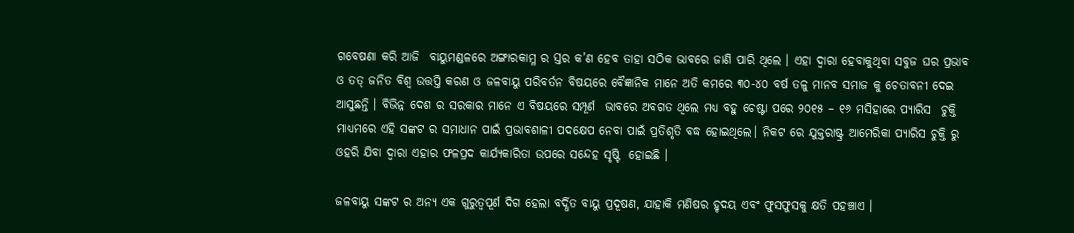ଗବେଷଣା କରି ଆଜି  ବାୟୁମଣ୍ଡଳରେ ଅଙ୍ଗାରକାମ୍ଳ ର ସ୍ତର କ’ଣ ହେବ ତାହା ସଠିକ ଭାବରେ ଜାଣି ପାରି ଥିଲେ । ଏହା ଦ୍ଵାରା ହେବାକୁଥିବା ସବୁଜ ଘର ପ୍ରଭାବ ଓ ତତ୍ ଜନିତ ବିଶ୍ଵ ଉତ୍ତପ୍ତି କରଣ ଓ ଜଳବାୟୁ ପରିବର୍ତନ ବିଷୟରେ ବୈଜ୍ଞାନିକ ମାନେ ଅତି କମରେ ୩୦-୪୦ ବର୍ଷ ତଳୁ ମାନବ ସମାଜ କୁ ଚେତାବନୀ ଦେଇ ଆସୁଛନ୍ତି । ବିଭିନ୍ନ ଦେଶ ର ସରକାର ମାନେ ଏ ବିଷୟରେ ସମ୍ପୂର୍ଣ  ଭାବରେ ଅବଗତ ଥିଲେ ମଧ୍ୟ ବହୁ ଚେଷ୍ଟା ପରେ ୨୦୧୫ – ୧୬ ମସିହାରେ ପ୍ୟାରିସ  ଚୁକ୍ତି ମାଧ୍ୟମରେ ଏହି ସଙ୍କଟ ର ସମାଧାନ ପାଇଁ ପ୍ରଭାବଶାଳୀ ପଦକ୍ଷେପ ନେବା ପାଇଁ ପ୍ରତିଶୃତି ବଦ୍ଧ ହୋଇଥିଲେ। ନିକଟ ରେ ଯୁକ୍ତରାଷ୍ଟ୍ର ଆମେରିକା ପ୍ୟାରିସ ଚୁକ୍ତି ରୁ ଓହରି ଯିବା ଦ୍ଵାରା ଏହାର ଫଳପ୍ରଦ କାର୍ଯ୍ୟକାରିତା ଉପରେ ସନ୍ଦେହ ସୃଷ୍ଟି  ହୋଇଛି ।

ଜଳବାୟୁ ସଙ୍କଟ ର ଅନ୍ୟ ଏକ ଗୁରୁତ୍ଵପୂର୍ଣ ଦିଗ ହେଲା ବର୍ଦ୍ଧିତ ବାୟୁ ପ୍ରଦୂଷଣ, ଯାହାକି ମଣିଷର ହୃଦୟ ଏବଂ ଫୁସଫୁସକୁ କ୍ଷତି ପହଞ୍ଚାଏ ।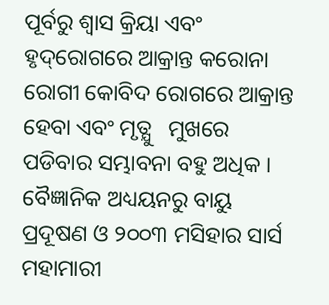ପୂର୍ବରୁ ଶ୍ଵାସ କ୍ରିୟା ଏବଂ ହୃଦ୍‌ରୋଗରେ ଆକ୍ରାନ୍ତ କରୋନା ରୋଗୀ କୋବିଦ ରୋଗରେ ଆକ୍ରାନ୍ତ ହେବା ଏବଂ ମୃତ୍ଯୁ   ମୁଖରେ ପଡିବାର ସମ୍ଭାବନା ବହୁ ଅଧିକ । ବୈଜ୍ଞାନିକ ଅଧ୍ୟୟନରୁ ବାୟୁ ପ୍ରଦୂଷଣ ଓ ୨୦୦୩ ମସିହାର ସାର୍ସ ମହାମାରୀ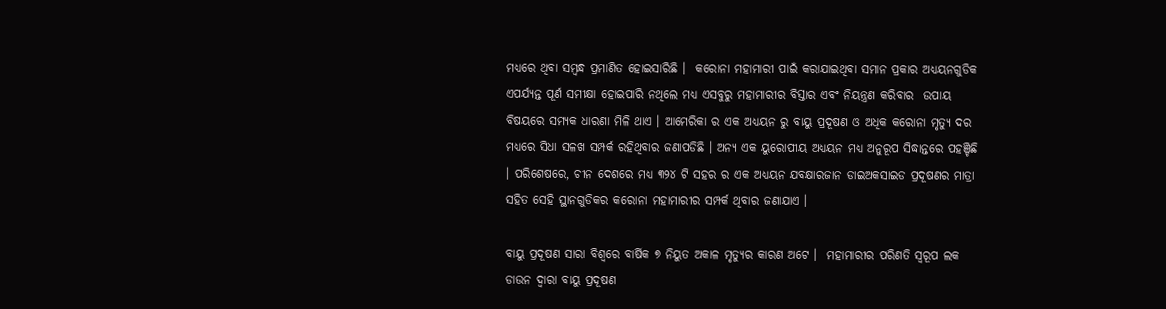ମଧ୍ୟରେ ଥିବା ସମ୍ବନ୍ଧ ପ୍ରମାଣିତ ହୋଇସାରିଛି ।  କରୋନା ମହାମାରୀ ପାଇଁ କରାଯାଇଥିବା ସମାନ ପ୍ରକାର ଅଧ୍ୟୟନଗୁଡିକ ଏପର୍ଯ୍ୟନ୍ତ ପୂର୍ଣ ସମୀକ୍ଷା ହୋଇପାରି ନଥିଲେ ମଧ୍ୟ ଏସବୁରୁ ମହାମାରୀର ବିସ୍ତାର ଏବଂ ନିୟନ୍ତ୍ରଣ କରିବାର  ଉପାୟ ବିଷୟରେ ସମ୍ୟକ ଧାରଣା ମିଳି ଥାଏ । ଆମେରିକା ର ଏକ ଅଧ୍ୟୟନ ରୁ ବାୟୁ ପ୍ରଦୂଷଣ ଓ ଅଧିକ କରୋନା ମୃତ୍ୟୁ ଦର ମଧ୍ୟରେ ସିଧା ସଳଖ ସମ୍ପର୍କ ରହିଥିବାର ଜଣାପଡିଛି । ଅନ୍ୟ ଏକ ୟୁରୋପୀୟ ଅଧ୍ୟୟନ ମଧ୍ୟ ଅନୁରୂପ ସିଦ୍ଧାନ୍ତରେ ପହଞ୍ଚିଛି । ପରିଶେଷରେ, ଚୀନ ଦେଶରେ ମଧ୍ୟ ୩୨୪ ଟି ସହର ର ଏକ ଅଧ୍ୟୟନ ଯବକ୍ଷାରଜାନ ଡାଇଅକସାଇଡ ପ୍ରଦୂଷଣର ମାତ୍ରା ସହିତ ସେହି ସ୍ଥାନଗୁଡିକର କରୋନା ମହାମାରୀର ସମ୍ପର୍କ ଥିବାର ଜଣାଯାଏ ।

ବାୟୁ ପ୍ରଦୂଷଣ ସାରା ବିଶ୍ୱରେ ବାର୍ଷିକ ୭ ନିୟୁତ ଅକାଳ ମୃତ୍ୟୁର କାରଣ ଅଟେ ।  ମହାମାରୀର ପରିଣତି ସ୍ଵରୂପ ଲକ ଡାଉନ ଦ୍ଵାରା ବାୟୁ ପ୍ରଦୂଷଣ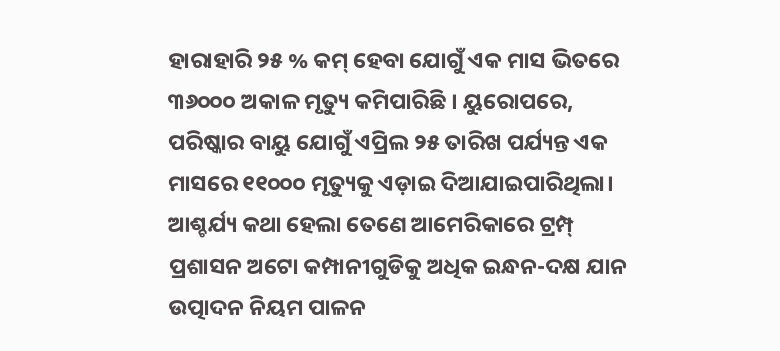ହାରାହାରି ୨୫ % କମ୍ ହେବା ଯୋଗୁଁ ଏକ ମାସ ଭିତରେ ୩୬୦୦୦ ଅକାଳ ମୃତ୍ୟୁ କମିପାରିଛି । ୟୁରୋପରେ, ପରିଷ୍କାର ବାୟୁ ଯୋଗୁଁ ଏପ୍ରିଲ ୨୫ ତାରିଖ ପର୍ଯ୍ୟନ୍ତ ଏକ ମାସରେ ୧୧୦୦୦ ମୃତ୍ୟୁକୁ ଏଡ଼ାଇ ଦିଆଯାଇପାରିଥିଲା। ଆଶ୍ଚର୍ଯ୍ୟ କଥା ହେଲା ତେଣେ ଆମେରିକାରେ ଟ୍ରମ୍ପ୍ ପ୍ରଶାସନ ଅଟୋ କମ୍ପାନୀଗୁଡିକୁ ଅଧିକ ଇନ୍ଧନ-ଦକ୍ଷ ଯାନ ଉତ୍ପାଦନ ନିୟମ ପାଳନ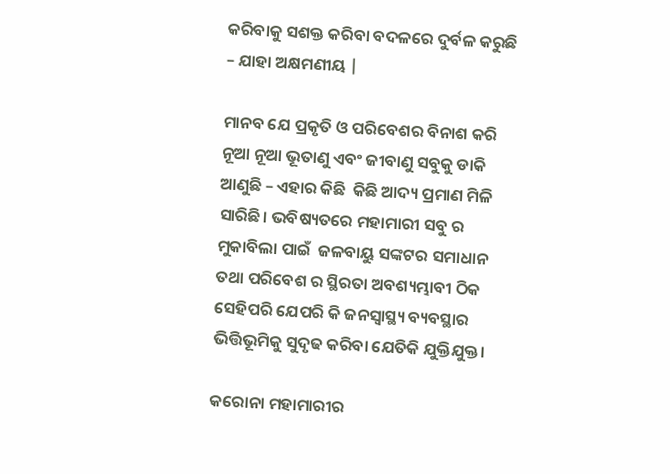କରିବାକୁ ସଶକ୍ତ କରିବା ବଦଳରେ ଦୁର୍ବଳ କରୁଛି – ଯାହା ଅକ୍ଷମଣୀୟ |

ମାନବ ଯେ ପ୍ରକୃତି ଓ ପରିବେଶର ବିନାଶ କରି ନୂଆ ନୂଆ ଭୂତାଣୁ ଏବଂ ଜୀବାଣୁ ସବୁକୁ ଡାକି ଆଣୁଛି – ଏହାର କିଛି  କିଛି ଆଦ୍ୟ ପ୍ରମାଣ ମିଳି ସାରିଛି। ଭବିଷ୍ୟତରେ ମହାମାରୀ ସବୁ ର ମୁକାବିଲା ପାଇଁ  ଜଳବାୟୁ ସଙ୍କଟର ସମାଧାନ ତଥା ପରିବେଶ ର ସ୍ଥିରତା ଅବଶ୍ୟମ୍ଭାବୀ ଠିକ ସେହିପରି ଯେପରି କି ଜନସ୍ୱାସ୍ଥ୍ୟ ବ୍ୟବସ୍ଥାର ଭିତ୍ତିଭୂମିକୁ ସୁଦୃଢ କରିବା ଯେତିକି ଯୁକ୍ତିଯୁକ୍ତ।

କରୋନା ମହାମାରୀର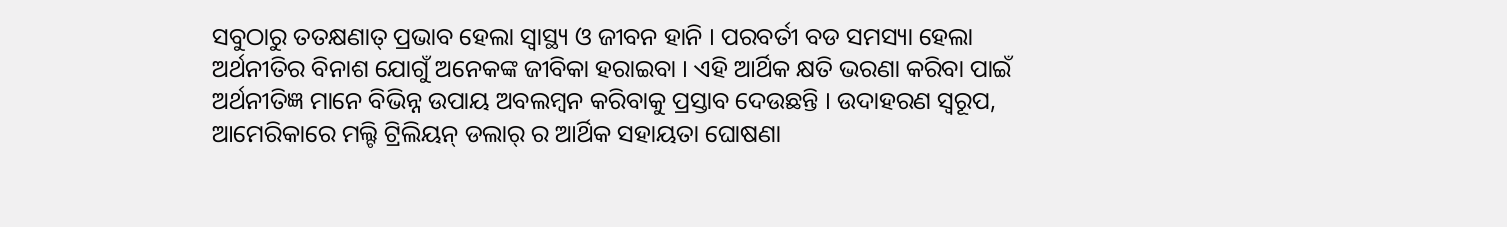ସବୁଠାରୁ ତତକ୍ଷଣାତ୍ ପ୍ରଭାବ ହେଲା ସ୍ୱାସ୍ଥ୍ୟ ଓ ଜୀବନ ହାନି । ପରବର୍ତୀ ବଡ ସମସ୍ୟା ହେଲା ଅର୍ଥନୀତିର ବିନାଶ ଯୋଗୁଁ ଅନେକଙ୍କ ଜୀବିକା ହରାଇବା । ଏହି ଆର୍ଥିକ କ୍ଷତି ଭରଣା କରିବା ପାଇଁ ଅର୍ଥନୀତିଜ୍ଞ ମାନେ ବିଭିନ୍ନ ଉପାୟ ଅବଲମ୍ବନ କରିବାକୁ ପ୍ରସ୍ତାବ ଦେଉଛନ୍ତି । ଉଦାହରଣ ସ୍ବରୂପ, ଆମେରିକାରେ ମଲ୍ଟି ଟ୍ରିଲିୟନ୍ ଡଲାର୍ ର ଆର୍ଥିକ ସହାୟତା ଘୋଷଣା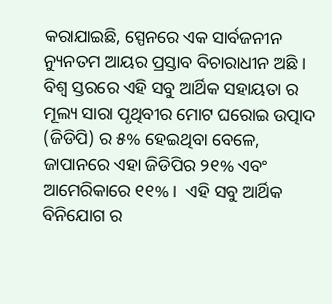କରାଯାଇଛି, ସ୍ପେନରେ ଏକ ସାର୍ବଜନୀନ ନ୍ୟୁନତମ ଆୟର ପ୍ରସ୍ତାବ ବିଚାରାଧୀନ ଅଛି ।  ବିଶ୍ୱ ସ୍ତରରେ ଏହି ସବୁ ଆର୍ଥିକ ସହାୟତା ର ମୂଲ୍ୟ ସାରା ପୃଥିବୀର ମୋଟ ଘରୋଇ ଉତ୍ପାଦ (ଜିଡିପି) ର ୫% ହେଇଥିବା ବେଳେ, ଜାପାନରେ ଏହା ଜିଡିପିର ୨୧% ଏବଂ ଆମେରିକାରେ ୧୧% ।  ଏହି ସବୁ ଆର୍ଥିକ ବିନିଯୋଗ ର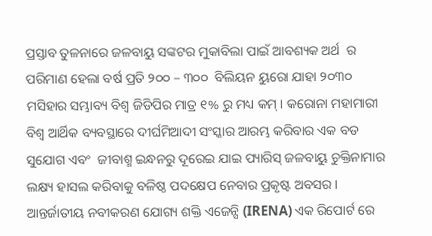ପ୍ରସ୍ତାବ ତୁଳନାରେ ଜଳବାୟୁ ସଙ୍କଟର ମୁକାବିଲା ପାଇଁ ଆବଶ୍ୟକ ଅର୍ଥ  ର ପରିମାଣ ହେଲା ବର୍ଷ ପ୍ରତି ୨୦୦ – ୩୦୦  ବିଲିୟନ ୟୁରୋ ଯାହା ୨୦୩୦ ମସିହାର ସମ୍ଭାବ୍ୟ ବିଶ୍ୱ ଜିଡିପିର ମାତ୍ର ୧% ରୁ ମଧ୍ୟ କମ୍ । କରୋନା ମହାମାରୀ ବିଶ୍ୱ ଆର୍ଥିକ ବ୍ୟବସ୍ଥାରେ ଦୀର୍ଘମିଆଦୀ ସଂସ୍କାର ଆରମ୍ଭ କରିବାର ଏକ ବଡ ସୁଯୋଗ ଏବଂ  ଜୀବାଶ୍ମ ଇନ୍ଧନରୁ ଦୂରେଇ ଯାଇ ପ୍ୟାରିସ୍ ଜଳବାୟୁ ଚୁକ୍ତିନାମାର ଲକ୍ଷ୍ୟ ହାସଲ କରିବାକୁ ବଳିଷ୍ଠ ପଦକ୍ଷେପ ନେବାର ପ୍ରକୃଷ୍ଟ ଅବସର।  ଆନ୍ତର୍ଜାତୀୟ ନବୀକରଣ ଯୋଗ୍ୟ ଶକ୍ତି ଏଜେନ୍ସି (IRENA) ଏକ ରିପୋର୍ଟ ରେ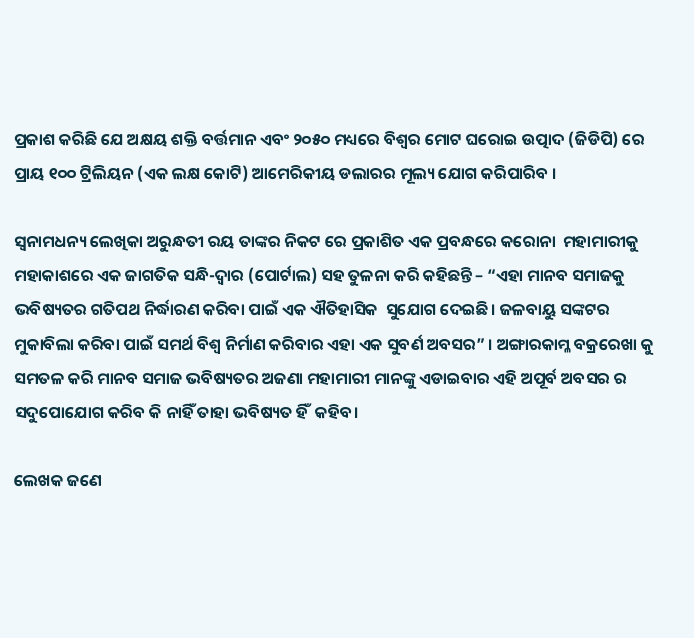ପ୍ରକାଶ କରିଛି ଯେ ଅକ୍ଷୟ ଶକ୍ତି ବର୍ତ୍ତମାନ ଏବଂ ୨୦୫୦ ମଧ୍ୟରେ ବିଶ୍ୱର ମୋଟ ଘରୋଇ ଉତ୍ପାଦ (ଜିଡିପି) ରେ ପ୍ରାୟ ୧୦୦ ଟ୍ରିଲିୟନ (ଏକ ଲକ୍ଷ କୋଟି) ଆମେରିକୀୟ ଡଲାରର ମୂଲ୍ୟ ଯୋଗ କରିପାରିବ ।

ସ୍ଵନାମଧନ୍ୟ ଲେଖିକା ଅରୁନ୍ଧତୀ ରୟ ତାଙ୍କର ନିକଟ ରେ ପ୍ରକାଶିତ ଏକ ପ୍ରବନ୍ଧରେ କରୋନା  ମହାମାରୀକୁ ମହାକାଶରେ ଏକ ଜାଗତିକ ସନ୍ଧି-ଦ୍ଵାର (ପୋର୍ଟାଲ) ସହ ତୁଳନା କରି କହିଛନ୍ତି – “ଏହା ମାନବ ସମାଜକୁ ଭବିଷ୍ୟତର ଗତିପଥ ନିର୍ଦ୍ଧାରଣ କରିବା ପାଇଁ ଏକ ଐତିହାସିକ  ସୁଯୋଗ ଦେଇଛି। ଜଳବାୟୁ ସଙ୍କଟର ମୁକାବିଲା କରିବା ପାଇଁ ସମର୍ଥ ବିଶ୍ୱ ନିର୍ମାଣ କରିବାର ଏହା ଏକ ସୁବର୍ଣ ଅବସର” । ଅଙ୍ଗାରକାମ୍ଳ ବକ୍ରରେଖା କୁ ସମତଳ କରି ମାନବ ସମାଜ ଭବିଷ୍ୟତର ଅଜଣା ମହାମାରୀ ମାନଙ୍କୁ ଏଡାଇବାର ଏହି ଅପୂର୍ବ ଅବସର ର ସଦୁପୋଯୋଗ କରିବ କି ନାହିଁ ତାହା ଭବିଷ୍ୟତ ହିଁ  କହିବ।

ଲେଖକ ଜଣେ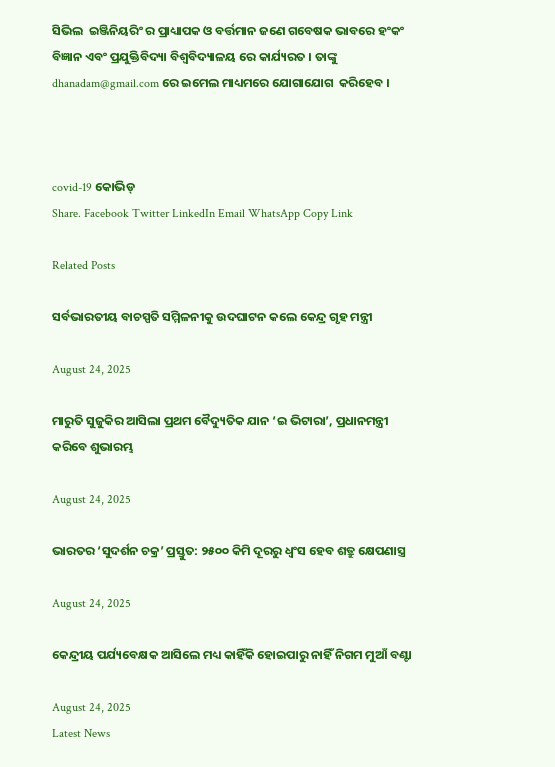ସିଭିଲ  ଇଞ୍ଜିନିୟରିଂ ର ପ୍ରାଧ୍ୟାପକ ଓ ବର୍ତ୍ତମାନ ଜଣେ ଗବେଷକ ଭାବରେ ହଂକଂ ବିଜ୍ଞାନ ଏବଂ ପ୍ରଯୁକ୍ତିବିଦ୍ୟା ବିଶ୍ୱବିଦ୍ୟାଳୟ ରେ କାର୍ଯ୍ୟରତ । ତାଙ୍କୁ dhanadam@gmail.com ରେ ଇମେଲ ମାଧ୍ୟମରେ ଯୋଗାଯୋଗ  କରିହେବ ।



covid-19 କୋଭିଡ୍‌
Share. Facebook Twitter LinkedIn Email WhatsApp Copy Link

Related Posts

ସର୍ବଭାରତୀୟ ବାଚସ୍ପତି ସମ୍ମିଳନୀକୁ ଉଦଘାଟନ କଲେ କେନ୍ଦ୍ର ଗୃହ ମନ୍ତ୍ରୀ

August 24, 2025

ମାରୁତି ସୁଜୁକିର ଆସିଲା ପ୍ରଥମ ବୈଦ୍ୟୁତିକ ଯାନ ‘ଇ ଭିଟାରା’, ପ୍ରଧାନମନ୍ତ୍ରୀ କରିବେ ଶୁଭାରମ୍ଭ

August 24, 2025

ଭାରତର ‘ସୁଦର୍ଶନ ଚକ୍ର’ ପ୍ରସ୍ତୁତ: ୨୫୦୦ କିମି ଦୂରରୁ ଧ୍ଵଂସ ହେବ ଶତ୍ରୁ କ୍ଷେପଣାସ୍ତ୍ର

August 24, 2025

କେନ୍ଦ୍ରୀୟ ପର୍ଯ୍ୟବେକ୍ଷକ ଆସିଲେ ମଧ୍ୟ କାହିଁକି ହୋଇପାରୁ ନାହିଁ ନିଗମ ମୁଆଁ ବଣ୍ଟା

August 24, 2025
Latest News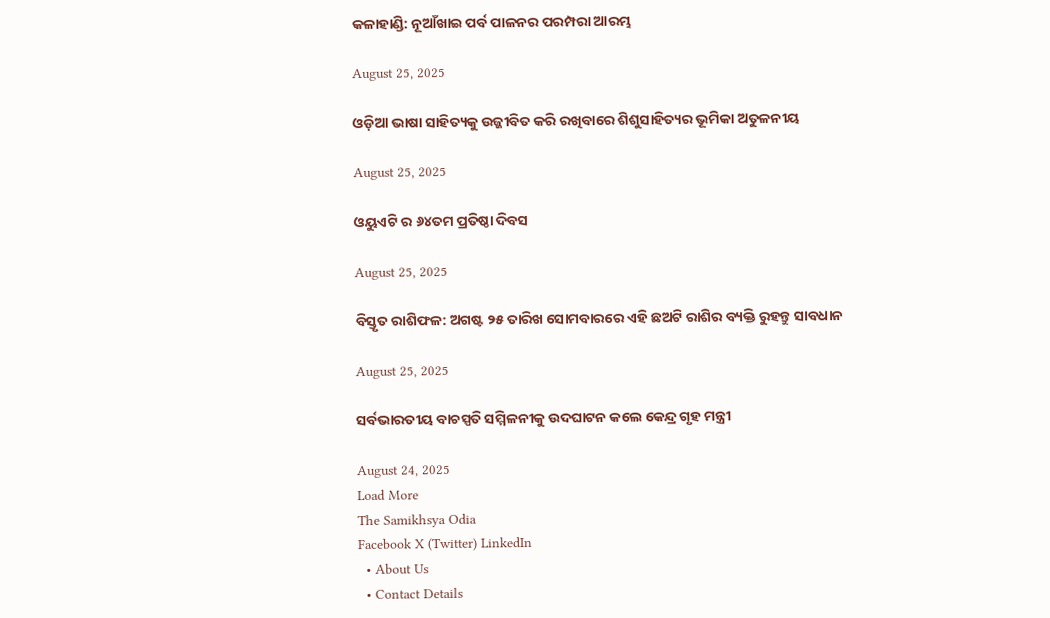କଳାହାଣ୍ଡି: ନୂଆଁଖାଇ ପର୍ବ ପାଳନର ପରମ୍ପରା ଆରମ୍ଭ

August 25, 2025

ଓଡ଼ିଆ ଭାଷା ସାହିତ୍ୟକୁ ଉଜ୍ଜୀବିତ କରି ରଖିବାରେ ଶିଶୁସାହିତ୍ୟର ଭୂମିକା ଅତୁଳନୀୟ

August 25, 2025

ଓୟୁଏଟି ର ୬୪ତମ ପ୍ରତିଷ୍ଠା ଦିବସ

August 25, 2025

ବିସ୍ତୃତ ରାଶିଫଳ: ଅଗଷ୍ଟ ୨୫ ତାରିଖ ସୋମବାରରେ ଏହି ଛଅଟି ରାଶିର ବ୍ୟକ୍ତି ରୁହନ୍ତୁ ସାବଧାନ

August 25, 2025

ସର୍ବଭାରତୀୟ ବାଚସ୍ପତି ସମ୍ମିଳନୀକୁ ଉଦଘାଟନ କଲେ କେନ୍ଦ୍ର ଗୃହ ମନ୍ତ୍ରୀ

August 24, 2025
Load More
The Samikhsya Odia
Facebook X (Twitter) LinkedIn
  • About Us
  • Contact Details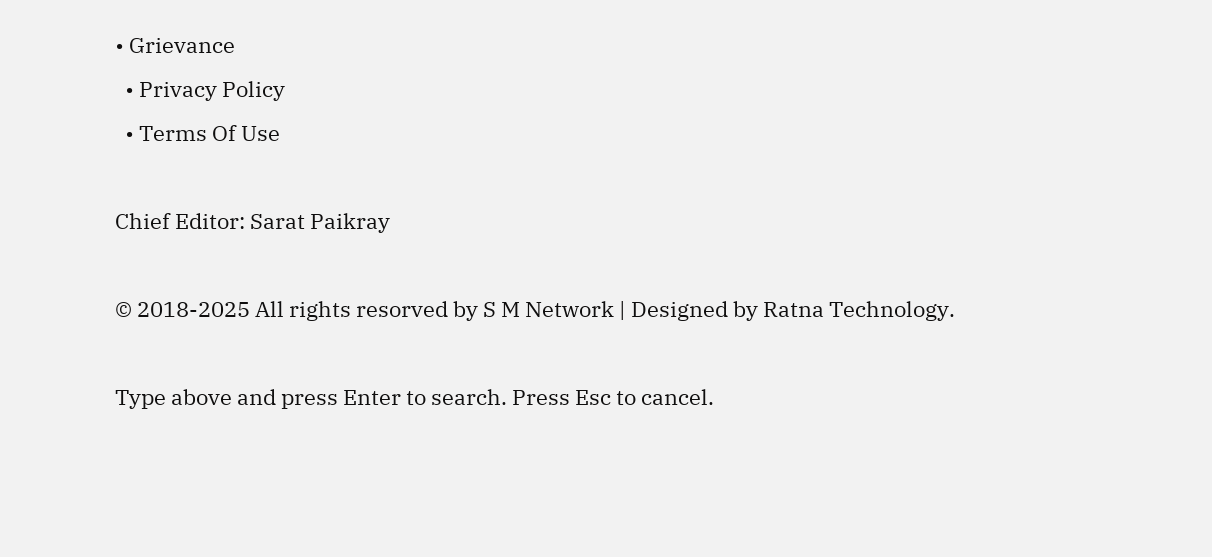• Grievance
  • Privacy Policy
  • Terms Of Use

Chief Editor: Sarat Paikray

© 2018-2025 All rights resorved by S M Network | Designed by Ratna Technology.

Type above and press Enter to search. Press Esc to cancel.